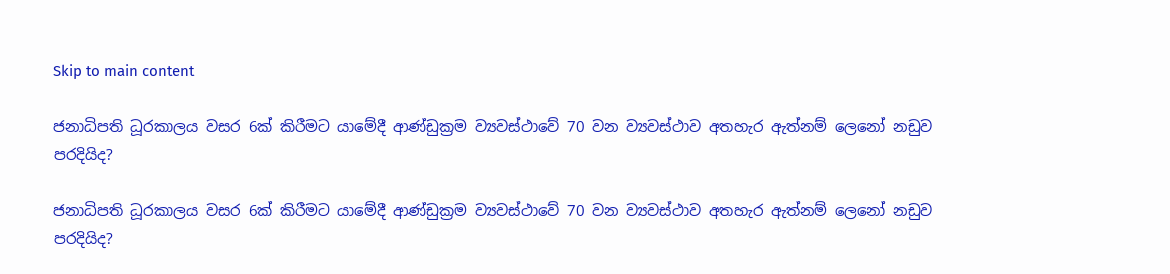Skip to main content

ජනාධිපති ධූරකාලය වසර 6ක් කිරීමට යාමේදී ආණ්ඩුක්‍රම ව්‍යවස්ථාවේ 70 වන ව්‍යවස්ථාව අතහැර ඇත්නම් ලෙනෝ නඩුව පරදියිද?

ජනාධිපති ධූරකාලය වසර 6ක් කිරීමට යාමේදී ආණ්ඩුක්‍රම ව්‍යවස්ථාවේ 70 වන ව්‍යවස්ථාව අතහැර ඇත්නම් ලෙනෝ නඩුව පරදියිද?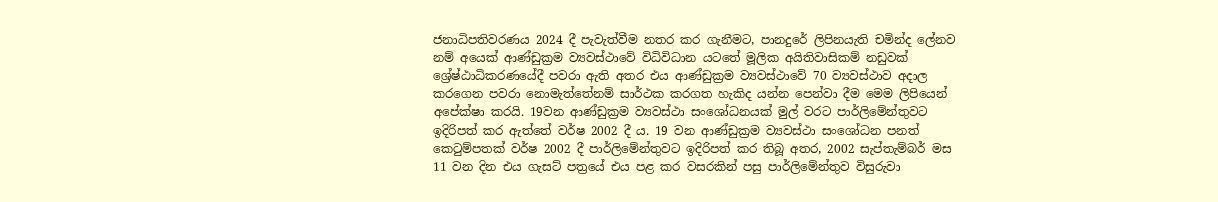ජනාධිපතිවරණය 2024 දී පැවැත්වීම නතර කර ගැනීමට, පානදුරේ ලිපිනයැති චමින්ද ලේනව නම් අයෙක් ආණ්ඩුක්‍රම ව්‍යවස්ථාවේ විධිවිධාන යටතේ මූලික අයිතිවාසිකම් නඩුවක් ශ්‍රේෂ්ඨාධිකරණයේදී පවරා ඇති අතර එය ආණ්ඩුක්‍රම ව්‍යවස්ථාවේ 70 ව්‍යවස්ථාව අදාල කරගෙන පවරා නොමැත්තේනම් සාර්ථක කරගත හැකිද යන්න පෙන්වා දීම මෙම ලිපියෙන් අපේක්ෂා කරයි. 19වන ආණ්ඩුක්‍රම ව්‍යවස්ථා සංශෝධනයක් මුල් වරට පාර්ලිමේන්තුවට ඉදිරිපත් කර ඇත්තේ වර්ෂ 2002 දී ය. 19 වන ආණ්ඩුක්‍රම ව්‍යවස්ථා සංශෝධන පනත් කෙටුම්පතක් වර්ෂ 2002 දී පාර්ලිමේන්තුවට ඉදිරිපත් කර තිබූ අතර, 2002 සැප්තැම්බර් මස 11 වන දින එය ගැසට් පත්‍රයේ එය පළ කර වසරකින් පසු පාර්ලිමේන්තුව විසුරුවා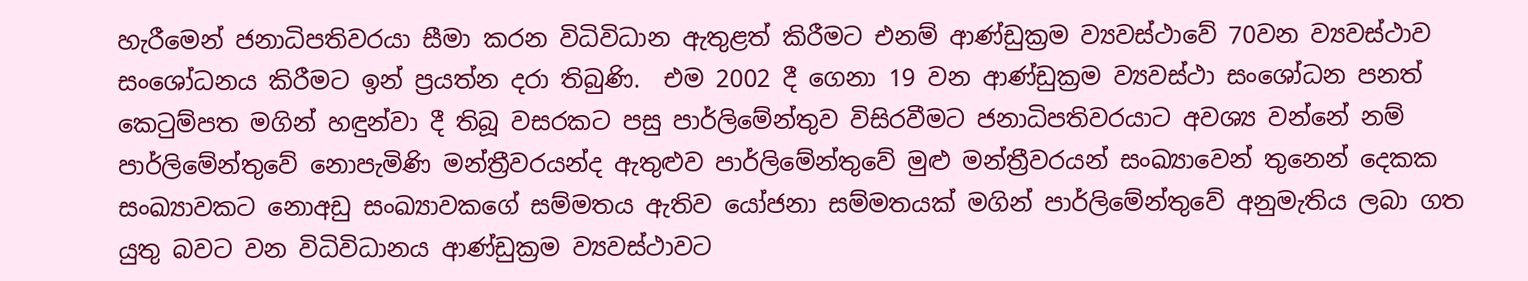හැරීමෙන් ජනාධිපතිවරයා සීමා කරන විධිවිධාන ඇතුළත් කිරීමට එනම් ආණ්ඩුක්‍රම ව්‍යවස්ථාවේ 70වන ව්‍යවස්ථාව සංශෝධනය කිරීමට ඉන් ප්‍රයත්න දරා තිබුණි.  එම 2002 දී ගෙනා 19 වන ආණ්ඩුක්‍රම ව්‍යවස්ථා සංශෝධන පනත් කෙටුම්පත මගින් හඳුන්වා දී තිබූ වසරකට පසු පාර්ලිමේන්තුව විසිරවීමට ජනාධිපතිවරයාට අවශ්‍ය වන්නේ නම් පාර්ලිමේන්තුවේ නොපැමිණි මන්ත්‍රීවරයන්ද ඇතුළුව පාර්ලිමේන්තුවේ මුළු මන්ත්‍රීවරයන් සංඛ්‍යාවෙන් තුනෙන් දෙකක සංඛ්‍යාවකට නොඅඩු සංඛ්‍යාවකගේ සම්මතය ඇතිව යෝජනා සම්මතයක් මගින් පාර්ලිමේන්තුවේ අනුමැතිය ලබා ගත යුතු බවට වන විධිවිධානය ආණ්ඩුක්‍රම ව්‍යවස්ථාවට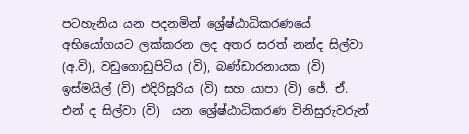පටහැනිය යන පදනමින් ශ්‍රේෂ්ඨාධිකරණයේ අභියෝගයට ලක්කරන ලද අතර සරත් නන්ද සිල්වා (අ.වි), වඩුගොඩුපිටිය (වි), බණ්ඩාරනායක (වි) ඉස්මයිල් (වි) එදිරිසූරිය (වි) සහ යාපා (වි) ජේ. ඒ. එන් ද සිල්වා (වි)  යන ශ්‍රේෂ්ඨාධිකරණ විනිසුරුවරුන්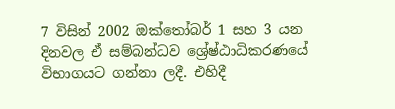7 විසින් 2002 ඔක්තෝබර් 1 සහ 3 යන දිනවල ඒ සම්බන්ධව ශ්‍රේෂ්ඨාධිකරණයේ විභාගයට ගන්නා ලදී. එහිදී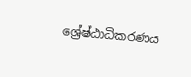ශ්‍රේෂ්ඨාධිකරණය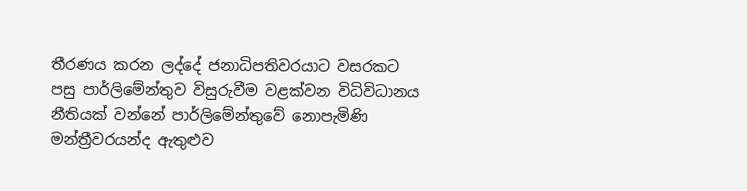තීරණය කරන ලද්දේ ජනාධිපතිවරයාට වසරකට පසු පාර්ලිමේන්තුව විසුරුවීම වළක්වන විධිවිධානය නීතියක් වන්නේ පාර්ලිමේන්තුවේ නොපැමිණි මන්ත්‍රීවරයන්ද ඇතුළුව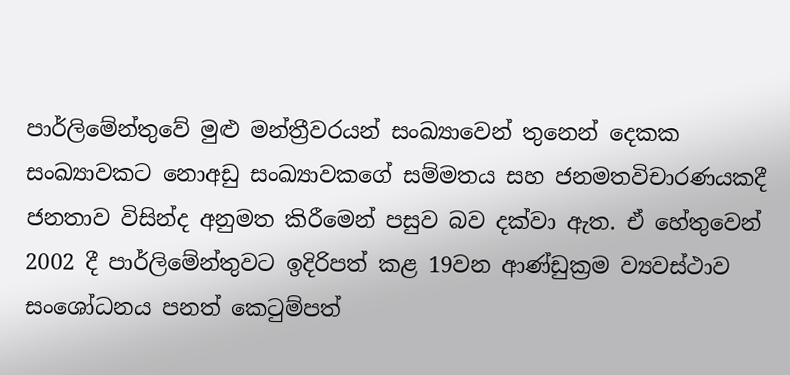පාර්ලිමේන්තුවේ මුළු මන්ත්‍රීවරයන් සංඛ්‍යාවෙන් තුනෙන් දෙකක සංඛ්‍යාවකට නොඅඩු සංඛ්‍යාවකගේ සම්මතය සහ ජනමතවිචාරණයකදී ජනතාව විසින්ද අනුමත කිරීමෙන් පසුව බව දක්වා ඇත. ඒ හේතුවෙන් 2002 දී පාර්ලිමේන්තුවට ඉදිරිපත් කළ 19වන ආණ්ඩුක්‍රම ව්‍යවස්ථාව සංශෝධනය පනත් කෙටුම්පත්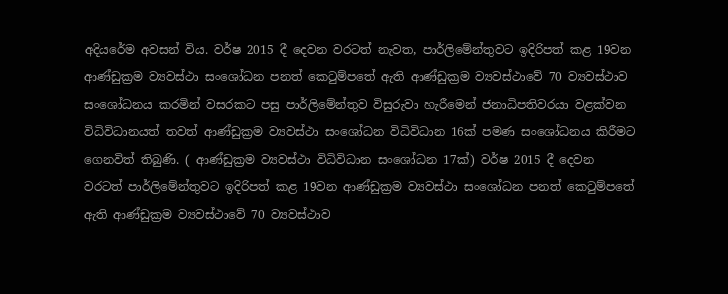අදියරේම අවසන් විය. වර්ෂ 2015 දී දෙවන වරටත් නැවත, පාර්ලිමේන්තුවට ඉදිරිපත් කළ 19වන ආණ්ඩුක්‍රම ව්‍යවස්ථා සංශෝධන පනත් කෙටුම්පතේ ඇති ආණ්ඩුක්‍රම ව්‍යවස්ථාවේ 70 ව්‍යවස්ථාව සංශෝධනය කරමින් වසරකට පසු පාර්ලිමේන්තුව විසුරුවා හැරීමෙන් ජනාධිපතිවරයා වළක්වන විධිවිධානයත් තවත් ආණ්ඩුක්‍රම ව්‍යවස්ථා සංශෝධන විධිවිධාන 16ක් පමණ සංශෝධනය කිරීමට ගෙනවිත් තිබුණි. ( ආණ්ඩුක්‍රම ව්‍යවස්ථා විධිවිධාන සංශෝධන 17ක්) වර්ෂ 2015 දී දෙවන වරටත් පාර්ලිමේන්තුවට ඉදිරිපත් කළ 19වන ආණ්ඩුක්‍රම ව්‍යවස්ථා සංශෝධන පනත් කෙටුම්පතේ ඇති ආණ්ඩුක්‍රම ව්‍යවස්ථාවේ 70 ව්‍යවස්ථාව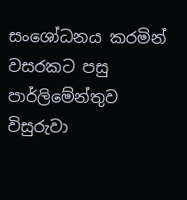සංශෝධනය කරමින් වසරකට පසු පාර්ලිමේන්තුව විසුරුවා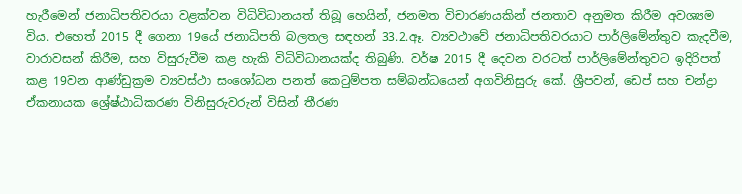හැරීමෙන් ජනාධිපතිවරයා වළක්වන විධිවිධානයත් තිබූ හෙයින්, ජනමත විචාරණයකින් ජනතාව අනුමත කිරීම අවශ්‍යම විය. එහෙත් 2015 දී ගෙනා 19යේ ජනාධිපති බලතල සඳහන් 33.2.ඈ. ව්‍යවථාවේ ජනාධිපතිවරයාට පාර්ලිමේන්තුව කැදවීම, වාරාවසන් කිරීම, සහ විසුරුවීම කළ හැකි විධිවිධානයක්ද තිබුණි. වර්ෂ 2015 දී දෙවන වරටත් පාර්ලිමේන්තුවට ඉදිරිපත් කළ 19වන ආණ්ඩුක්‍රම ව්‍යවස්ථා සංශෝධන පනත් කෙටුම්පත සම්බන්ධයෙන් අගවිනිසුරු කේ. ශ්‍රීපවන්, ඩෙප් සහ චන්ද්‍රා ඒකනායක ශ්‍රේෂ්ඨාධිකරණ විනිසුරුවරුන් විසින් තීරණ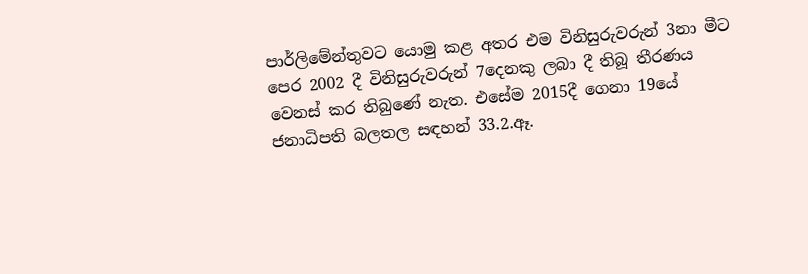පාර්ලිමේන්තුවට යොමු කළ අතර එම විනිසුරුවරුන් 3නා මීට පෙර 2002 දී විනිසුරුවරුන් 7දෙනකු ලබා දී තිබූ තීරණය වෙනස් කර තිබුණේ නැත. එසේම 2015දී ගෙනා 19යේ ජනාධිපති බලතල සඳහන් 33.2.ඈ.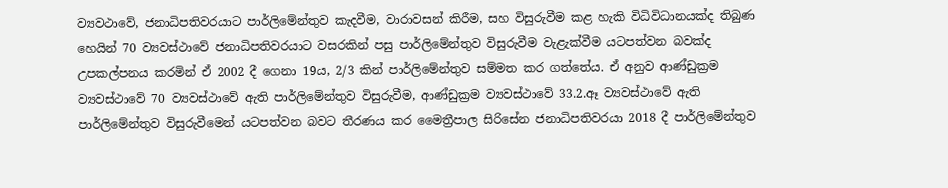ව්‍යවථාවේ, ජනාධිපතිවරයාට පාර්ලිමේන්තුව කැදවීම, වාරාවසන් කිරීම, සහ විසුරුවීම කළ හැකි විධිවිධානයක්ද තිබුණ හෙයින් 70 ව්‍යවස්ථාවේ ජනාධිපතිවරයාට වසරකින් පසු පාර්ලිමේන්තුව විසුරුවීම වැළැක්වීම යටපත්වන බවක්ද උපකල්පනය කරමින් ඒ 2002 දී ගෙනා 19ය, 2/3 කින් පාර්ලිමේන්තුව සම්මත කර ගත්තේය. ඒ අනුව ආණ්ඩුක්‍රම ව්‍යවස්ථාවේ 70 ව්‍යවස්ථාවේ ඇති පාර්ලිමේන්තුව විසුරුවීම, ආණ්ඩුක්‍රම ව්‍යවස්ථාවේ 33.2.ඈ ව්‍යවස්ථාවේ ඇති පාර්ලිමේන්තුව විසුරුවීමෙන් යටපත්වන බවට තීරණය කර මෛත්‍රීපාල සිරිසේන ජනාධිපතිවරයා 2018 දී පාර්ලිමේන්තුව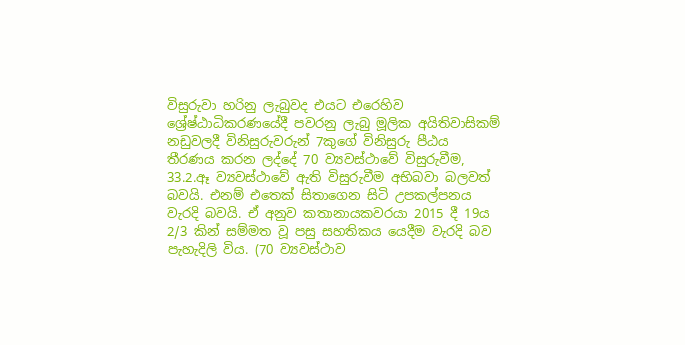විසුරුවා හරිනු ලැබුවද එයට එරෙහිව ශ්‍රේෂ්ඨාධිකරණයේදී පවරනු ලැබු මූලික අයිතිවාසිකම් නඩුවලදී විනිසුරුවරුන් 7කුගේ විනිසුරු පීඨය තීරණය කරන ලද්දේ 70 ව්‍යවස්ථාවේ විසුරුවීම, 33.2.ඈ ව්‍යවස්ථාවේ ඇති විසුරුවීම අභිබවා බලවත් බවයි. එනම් එතෙක් සිතාගෙන සිටි උපකල්පනය වැරදි බවයි. ඒ අනුව කතානායකවරයා 2015 දී 19ය 2/3 කින් සම්මත වූ පසු සහතිකය යෙදීම වැරදි බව පැහැදිලි විය. (70 ව්‍යවස්ථාව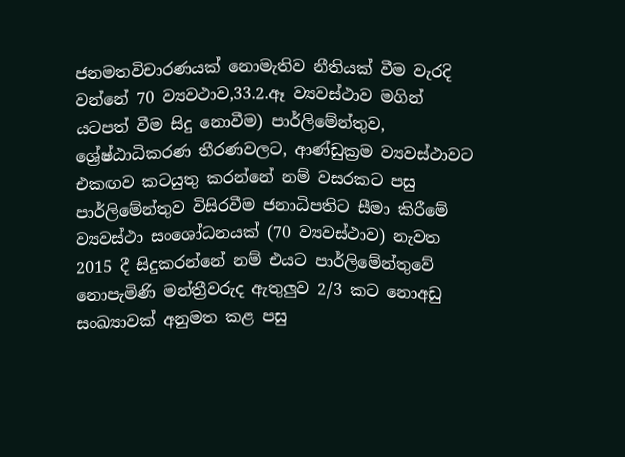ජනමතවිචාරණයක් නොමැතිව නීතියක් වීම වැරදි වන්නේ 70 ව්‍යවථාව,33.2.ඈ ව්‍යවස්ථාව මගින් යටපත් වීම සිදු නොවීම) පාර්ලිමේන්තුව, ශ්‍රේෂ්ඨාධිකරණ තීරණවලට, ආණ්ඩුක්‍රම ව්‍යවස්ථාවට එකඟව කටයුතු කරන්නේ නම් වසරකට පසු පාර්ලිමේන්තුව විසිරවීම ජනාධිපතිට සීමා කිරීමේ ව්‍යවස්ථා සංශෝධනයක් (70 ව්‍යවස්ථාව) නැවත 2015 දී සිදුකරන්නේ නම් එයට පාර්ලිමේන්තුවේ නොපැමිණි මන්ත්‍රීවරුද ඇතුලුව 2/3 කට නොඅඩු සංඛ්‍යාවක් අනුමත කළ පසු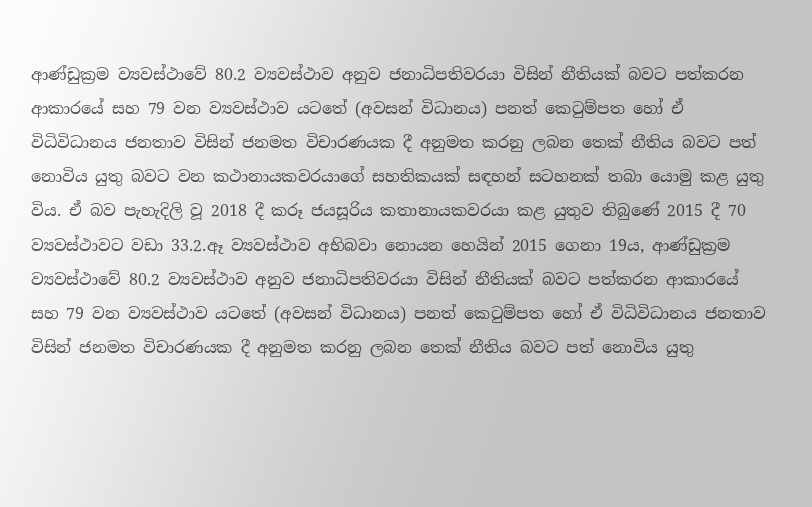ආණ්ඩුක්‍රම ව්‍යවස්ථාවේ 80.2 ව්‍යවස්ථාව අනුව ජනාධිපතිවරයා විසින් නීතියක් බවට පත්කරන ආකාරයේ සහ 79 වන ව්‍යවස්ථාව යටතේ (අවසන් විධානය) පනත් කෙටුම්පත හෝ ඒ විධිවිධානය ජනතාව විසින් ජනමත විචාරණයක දී අනුමත කරනු ලබන තෙක් නීතිය බවට පත් නොවිය යුතු බවට වන කථානායකවරයාගේ සහතිකයක් සඳහන් සටහනක් තබා යොමු කළ යුතු විය. ඒ බව පැහැදිලි වූ 2018 දී කරූ ජයසූරිය කතානායකවරයා කළ යුතුව තිබුණේ 2015 දී 70 ව්‍යවස්ථාවට වඩා 33.2.ඈ ව්‍යවස්ථාව අභිබවා නොයන හෙයින් 2015 ගෙනා 19ය, ආණ්ඩුක්‍රම ව්‍යවස්ථාවේ 80.2 ව්‍යවස්ථාව අනුව ජනාධිපතිවරයා විසින් නීතියක් බවට පත්කරන ආකාරයේ සහ 79 වන ව්‍යවස්ථාව යටතේ (අවසන් විධානය) පනත් කෙටුම්පත හෝ ඒ විධිවිධානය ජනතාව විසින් ජනමත විචාරණයක දී අනුමත කරනු ලබන තෙක් නීතිය බවට පත් නොවිය යුතු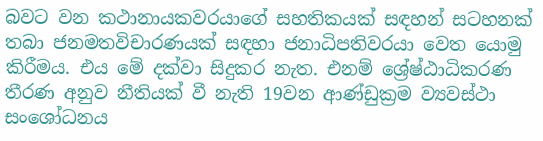බවට වන කථානායකවරයාගේ සහතිකයක් සඳහන් සටහනක් තබා ජනමතවිචාරණයක් සඳහා ජනාධිපතිවරයා වෙත යොමු කිරීමය. එය මේ දක්වා සිදුකර නැත. එනම් ශ්‍රේෂ්ඨාධිකරණ තීරණ අනුව නීතියක් වී නැති 19වන ආණ්ඩුක්‍රම ව්‍යවස්ථා සංශෝධනය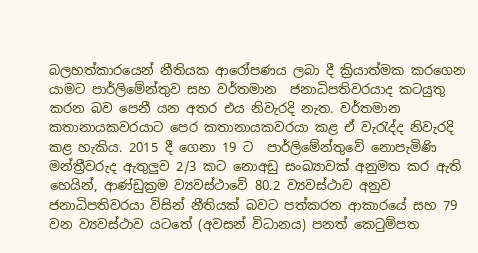බලහත්කාරයෙන් නීතියක ආරෝපණය ලබා දී ක්‍රියාත්මක කරගෙන යාමට පාර්ලිමේන්තුව සහ වර්තමාන  ජනාධිපතිවරයාද කටයුතු කරන බව පෙනී යන අතර එය නිවැරදි නැත. වර්තමාන කතානායකවරයාට පෙර කතානායකවරයා කළ ඒ වැරැද්ද නිවැරදි කළ හැකිය. 2015 දී ගෙනා 19 ට  පාර්ලිමේන්තුවේ නොපැමිණි මන්ත්‍රීවරුද ඇතුලුව 2/3 කට නොඅඩු සංඛ්‍යාවක් අනුමත කර ඇති හෙයින්, ආණ්ඩුක්‍රම ව්‍යවස්ථාවේ 80.2 ව්‍යවස්ථාව අනුව ජනාධිපතිවරයා විසින් නීතියක් බවට පත්කරන ආකාරයේ සහ 79 වන ව්‍යවස්ථාව යටතේ (අවසන් විධානය) පනත් කෙටුම්පත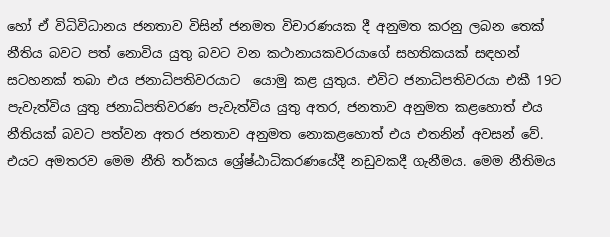හෝ ඒ විධිවිධානය ජනතාව විසින් ජනමත විචාරණයක දී අනුමත කරනු ලබන තෙක් නීතිය බවට පත් නොවිය යුතු බවට වන කථානායකවරයාගේ සහතිකයක් සඳහන් සටහනක් තබා එය ජනාධිපතිවරයාට  යොමු කළ යුතුය. එවිට ජනාධිපතිවරයා එකී 19ට පැවැත්විය යුතු ජනාධිපතිවරණ පැවැත්විය යුතු අතර, ජනතාව අනුමත කළහොත් එය නීතියක් බවට පත්වන අතර ජනතාව අනුමත නොකළහොත් එය එතනින් අවසන් වේ. එයට අමතරව මෙම නීති තර්කය ශ්‍රේෂ්ඨාධිකරණයේදී නඩුවකදී ගැනීමය. මෙම නීතිමය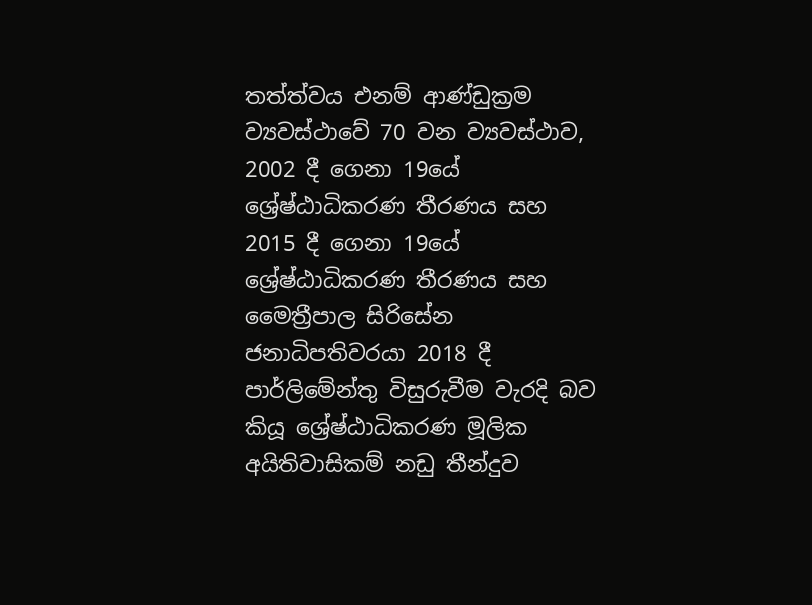තත්ත්වය එනම් ආණ්ඩුක්‍රම ව්‍යවස්ථාවේ 70 වන ව්‍යවස්ථාව, 2002 දී ගෙනා 19යේ ශ්‍රේෂ්ඨාධිකරණ තීරණය සහ 2015 දී ගෙනා 19යේ ශ්‍රේෂ්ඨාධිකරණ තීරණය සහ මෛත්‍රීපාල සිරිසේන ජනාධිපතිවරයා 2018 දී පාර්ලිමේන්තු විසුරුවීම වැරදි බව කියූ ශ්‍රේෂ්ඨාධිකරණ මූලික අයිතිවාසිකම් නඩු තීන්දුව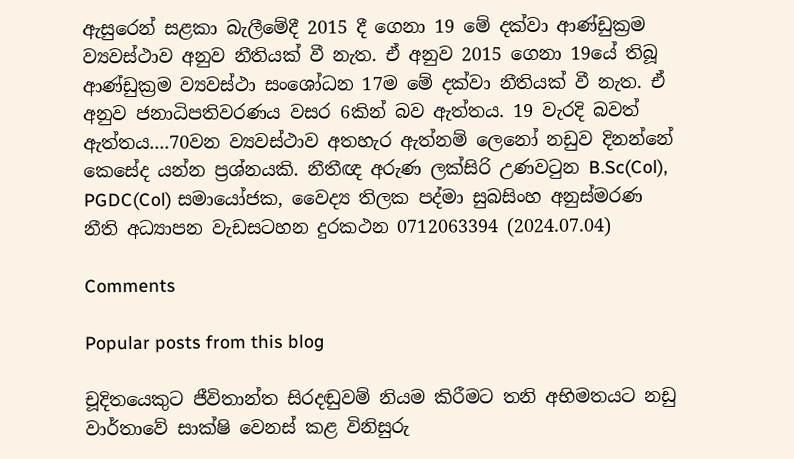ඇසුරෙන් සළකා බැලීමේදී 2015 දී ගෙනා 19 මේ දක්වා ආණ්ඩුක්‍රම ව්‍යවස්ථාව අනුව නීතියක් වී නැත. ඒ අනුව 2015 ගෙනා 19යේ තිබූ ආණ්ඩුක්‍රම ව්‍යවස්ථා සංශෝධන 17ම මේ දක්වා නීතියක් වී නැත. ඒ අනුව ජනාධිපතිවරණය වසර 6කින් බව ඇත්තය. 19 වැරදි බවත් ඇත්තය....70වන ව්‍යවස්ථාව අතහැර ඇත්නම් ලෙනෝ නඩුව දිනන්නේ කෙසේද යන්න ප්‍රශ්නයකි. නීතීඥ අරුණ ලක්සිරි උණවටුන B.Sc(Col), PGDC(Col) සමායෝජක, වෛද්‍ය තිලක පද්මා සුබසිංහ අනුස්මරණ නීති අධ්‍යාපන වැඩසටහන දුරකථන 0712063394 (2024.07.04)

Comments

Popular posts from this blog

චූදිතයෙකුට ජීවිතාන්ත සිරදඬුවම් නියම කිරීමට තනි අභිමතයට නඩු වාර්තාවේ සාක්ෂි වෙනස් කළ විනිසුරු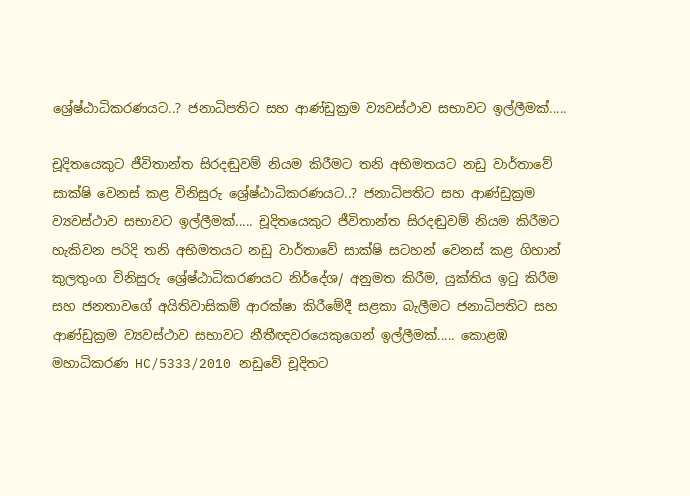ශ්‍රේෂ්ඨාධිකරණයට..? ජනාධිපතිට සහ ආණ්ඩුක්‍රම ව්‍යවස්ථාව සභාවට ඉල්ලීමක්.....

චූදිතයෙකුට ජීවිතාන්ත සිරදඬුවම් නියම කිරීමට තනි අභිමතයට නඩු වාර්තාවේ සාක්ෂි වෙනස් කළ විනිසුරු ශ්‍රේෂ්ඨාධිකරණයට..? ජනාධිපතිට සහ ආණ්ඩුක්‍රම ව්‍යවස්ථාව සභාවට ඉල්ලීමක්..... චූදිතයෙකුට ජීවිතාන්ත සිරදඬුවම් නියම කිරීමට හැකිවන පරිදි තනි අභිමතයට නඩු වාර්තාවේ සාක්ෂි සටහන් වෙනස් කළ ගිහාන් කුලතුංග විනිසුරු ශ්‍රේෂ්ඨාධිකරණයට නිර්දේශ/ අනුමත කිරීම, යුක්තිය ඉටු කිරීම සහ ජනතාවගේ අයිතිවාසිකම් ආරක්ෂා කිරීමේදී සළකා බැලීමට ජනාධිපතිට සහ ආණ්ඩුක්‍රම ව්‍යවස්ථාව සභාවට නීතීඥවරයෙකුගෙන් ඉල්ලීමක්..... කොළඹ මහාධිකරණ HC/5333/2010 නඩුවේ චූදිතට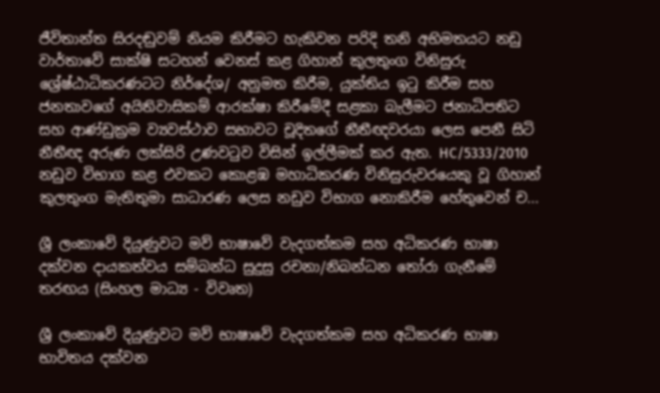ජීවිතාන්ත සිරදඬුවම් නියම කිරීමට හැකිවන පරිදි තනි අභිමතයට නඩු වාර්තාවේ සාක්ෂි සටහන් වෙනස් කළ ගිහාන් කුලතුංග විනිසුරු ශ්‍රේෂ්ඨාධිකරණටට නිර්දේශ/ අනුමත කිරීම, යුක්තිය ඉටු කිරීම සහ ජනතාවගේ අයිතිවාසිකම් ආරක්ෂා කිරීමේදී සළකා බැලීමට ජනාධිපතිට සහ ආණ්ඩුක්‍රම ව්‍යවස්ථාව සභාවට චූදිතගේ නීතීඥවරයා ලෙස පෙනී සිටි නීතීඥ අරුණ ලක්සිරි උණවටුව විසින් ඉල්ලීමක් කර ඇත. HC/5333/2010 නඩුව විභාග කළ එවකට කොළඹ මහාධිකරණ විනිසුරුවරයෙකු වූ ගිහාන් කුලතුංග මැතිතුමා සාධාරණ ලෙස නඩුව විභාග නොකිරීම හේතුවෙන් ච...

ශ්‍රී ලංකාවේ දියුණුවට මව් භාෂාවේ වැදගත්කම සහ අධිකරණ භාෂා දක්වන දායකත්වය සම්බන්ධ සුදුසු රචනා/නිබන්ධන තෝරා ගැනීමේ තරඟය (සිංහල මාධ්‍ය - විවෘත)

ශ්‍රී ලංකාවේ දියුණුවට මව් භාෂාවේ වැදගත්කම සහ අධිකරණ භාෂා භාවිතය දක්වන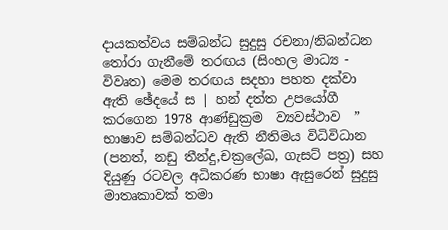දායකත්වය සම්බන්ධ සුදුසු රචනා/නිබන්ධන තෝරා ගැනීමේ තරඟය (සිංහල මාධ්‍ය - විවෘත) මෙම තරඟය සදහා පහත දක්වා ඇති ඡේදයේ ස | හන් දත්ත උපයෝගී කරගෙන 1978 ආණ්ඩුක්‍රම  ව්‍යවස්ථාව  ” භාෂාව සම්බන්ධව ඇති නීතිමය විධිවිධාන (පනත්, නඩු තීන්දු,චක්‍රලේඛ, ගැසට් පත්‍ර) සහ දියුණු රටවල අධිකරණ භාෂා ඇසුරෙන් සුදුසු මාතෘකාවක් තමා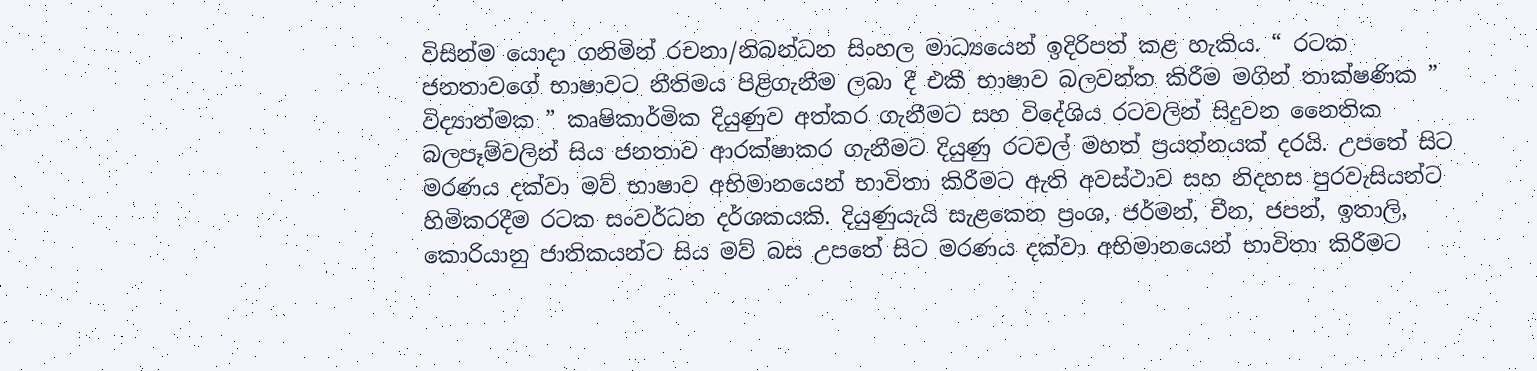විසින්ම යොදා ගනිමින් රචනා/නිබන්ධන සිංහල මාධ්‍යයෙන් ඉදිරිපත් කළ හැකිය. “ රටක ජනතාවගේ භාෂාවට නීතිමය පිළිගැනීම ලබා දී එකී භාෂාව බලවන්ත කිරීම මගින් තාක්ෂණික ” විද්‍යාත්මක ” කෘෂිකාර්මික දියුණුව අත්කර ගැනීමට සහ විදේශිය රටවලින් සිදුවන නෛතික බලපෑම්වලින් සිය ජනතාව ආරක්ෂාකර ගැනීමට දියුණු රටවල් මහත් ප්‍රයත්නයක් දරයි. උපතේ සිට මරණය දක්වා මව් භාෂාව අභිමානයෙන් භාවිතා කිරීමට ඇති අවස්ථාව සහ නිදහස පුරවැසියන්ට හිමිකරදීම රටක සංවර්ධන දර්ශකයකි. දියුණුයැයි සැළකෙන ප්‍රංශ, ජර්මන්, චීන, ජපන්, ඉතාලි, කොරියානු ජාතිකයන්ට සිය මව් බස උපතේ සිට මරණය දක්වා අභිමානයෙන් භාවිතා කිරීමට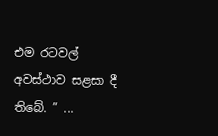එම රටවල් අවස්ථාව සළසා දී තිබේ. ” ...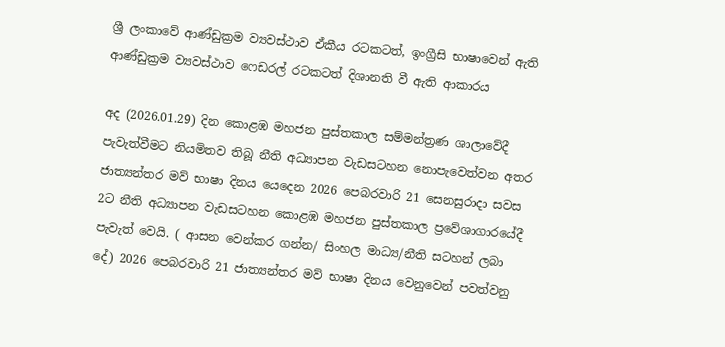ශ්‍රී ලංකාවේ ආණ්ඩුක්‍රම ව්‍යවස්ථාව ඒකීය රටකටත්, ඉංග්‍රීසි භාෂාවෙන් ඇති ආණ්ඩුක්‍රම ව්‍යවස්ථාව ෆෙඩරල් රටකටත් දිශානති වී ඇති ආකාරය

අද (2026.01.29) දින කොළඹ මහජන පුස්තකාල සම්මන්ත්‍රණ ශාලාවේදී පැවැත්වීමට නියමිතව තිබූ නීති අධ්‍යාපන වැඩසටහන නොපැවෙත්වන අතර ජාත්‍යන්තර මව් භාෂා දිනය යෙදෙන 2026 පෙබරවාරි 21 සෙනසුරාදා සවස 2ට නීති අධ්‍යාපන වැඩසටහන කොළඹ මහජන පුස්තකාල ප්‍රවේශාගාරයේදී පැවැත් වෙයි. ( ආසන වෙන්කර ගන්න/ සිංහල මාධ්‍ය/නීති සටහන් ලබා දේ) 2026 පෙබරවාරි 21 ජාත්‍යන්තර මව් භාෂා දිනය වෙනුවෙන් පවත්වනු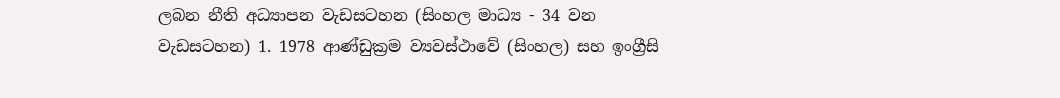ලබන නීති අධ්‍යාපන වැඩසටහන (සිංහල මාධ්‍ය - 34 වන වැඩසටහන) 1. 1978 ආණ්ඩුක්‍රම ව්‍යවස්ථාවේ (සිංහල) සහ ඉංග්‍රීසි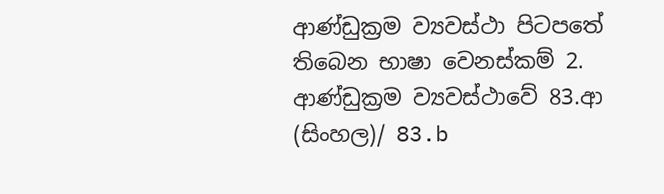ආණ්ඩුක්‍රම ව්‍යවස්ථා පිටපතේ තිබෙන භාෂා වෙනස්කම් 2. ආණ්ඩුක්‍රම ව්‍යවස්ථාවේ 83.ආ (සිංහල)/ 83.b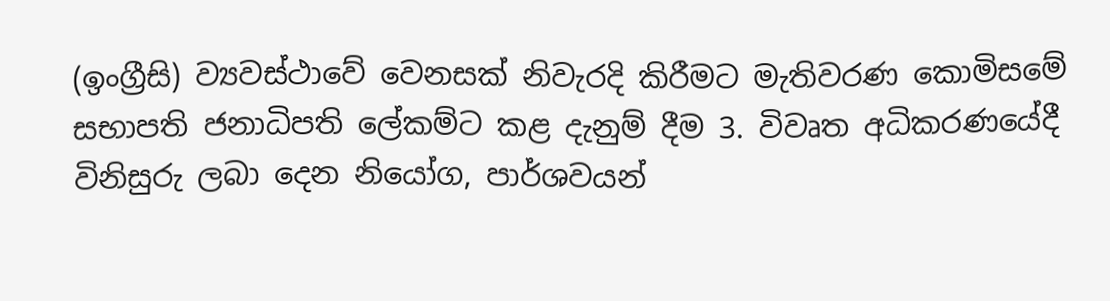(ඉංග්‍රීසි) ව්‍යවස්ථාවේ වෙනසක් නිවැරදි කිරීමට මැතිවරණ කොමිසමේ සභාපති ජනාධිපති ලේකම්ට කළ දැනුම් දීම 3. විවෘත අධිකරණයේදී විනිසුරු ලබා දෙන නියෝග, පාර්ශවයන්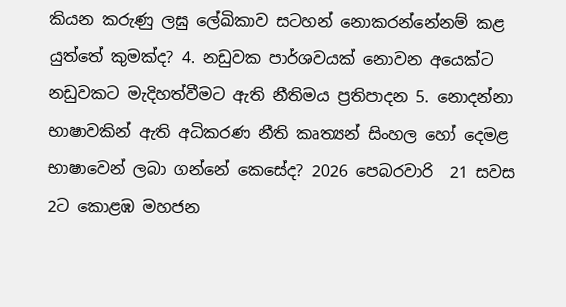කියන කරුණු ලඝු ලේඛිකාව සටහන් නොකරන්නේනම් කළ යුත්තේ කුමක්ද? 4. නඩුවක පාර්ශවයක් නොවන අයෙක්ට නඩුවකට මැදිහත්වීමට ඇති නීතිමය ප්‍රතිපාදන 5. නොදන්නා භාෂාවකින් ඇති අධිකරණ නීති කෘත්‍යන් සිංහල හෝ දෙමළ භාෂාවෙන් ලබා ගන්නේ කෙසේද? 2026 පෙබරවාරි  21 සවස 2ට කොළඹ මහජන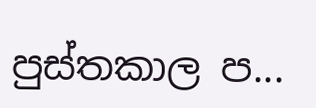පුස්තකාල ප...